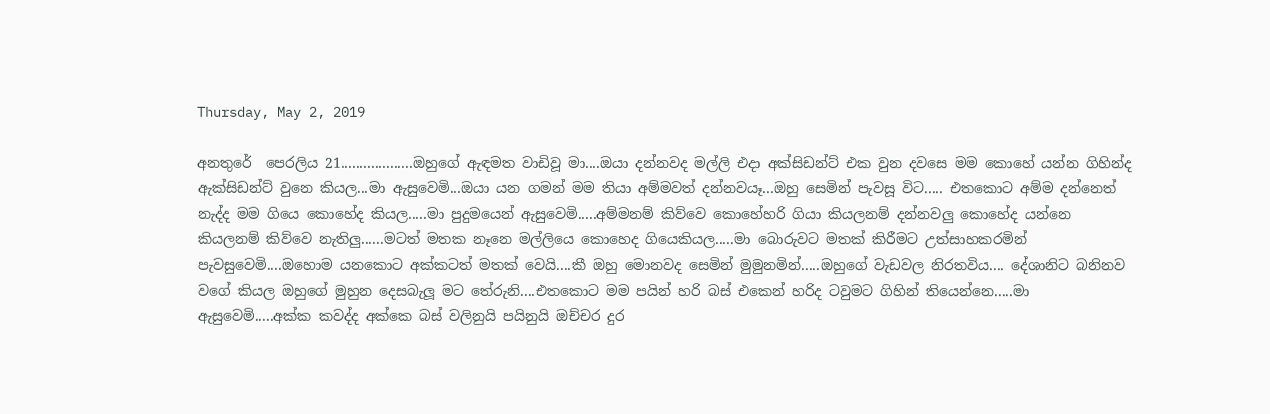Thursday, May 2, 2019

අනතුරේ  පෙරලිය 21...................ඔහුගේ ඇඳමත වාඩිවූ මා....ඔයා දන්නවද මල්ලි එදා අක්සිඩන්ට් එක වුන දවසෙ මම කොහේ යන්න ගිහින්ද ඇක්සිඩන්ට් වුනෙ කියල...මා ඇසුවෙමි...ඔයා යන ගමන් මම තියා අම්මවත් දන්නවයෑ...ඔහු සෙමින් පැවසූ විට..... එතකොට අම්ම දන්නෙත් නැද්ද මම ගියෙ කොහේද කියල.....මා පුදුමයෙන් ඇසුවෙමි.....අම්මනම් කිව්වෙ කොහේහරි ගියා කියලනම් දන්නවලු කොහේද යන්නෙ කියලනම් කිව්වෙ නැතිලු......මටත් මතක නෑනෙ මල්ලියෙ කොහෙද ගියෙකියල.....මා බොරුවට මතක් කිරීමට උත්සාහකරමින් පැවසුවෙමි....ඔහොම යනකොට අක්කටත් මතක් වෙයි....කී ඔහු මොනවද සෙමින් මුමුනමින්.....ඔහුගේ වැඩවල නිරතවිය.... දේශානිට බනිනව වගේ කියල ඔහුගේ මුහුන දෙසබැලූ මට තේරුනි....එතකොට මම පයින් හරි බස් එකෙන් හරිද ටවුමට ගිහින් තියෙන්නෙ.....මා ඇසුවෙමි.....අක්ක කවද්ද අක්කෙ බස් වලිනුයි පයිනුයි ඔච්චර දුර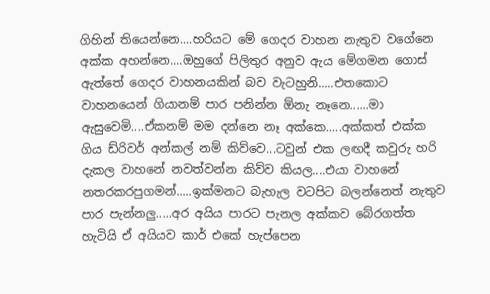ගිහින් තියෙන්නෙ....හරියට මේ ගෙදර වාහන නැතුව වගේනෙ අක්ක අහන්නෙ....ඔහුගේ පිලිතුර අනුව ඇය මේගමන ගොස් ඇත්තේ ගෙදර වාහනයකින් බව වැටහුනි.....එතකොට වාහනයෙන් ගියානම් පාර පනින්න ඕනැ නෑනෙ......මා ඇසුවෙමි....ඒකනම් මම දන්නෙ නෑ අක්කෙ.....අක්කත් එක්ක ගිය ඩ්රිවර් අන්කල් නම් කිව්වෙ...ටවුන් එක ලඟදී කවුරු හරි දැකල වාහනේ නවත්වන්න කිව්ව කියල....එයා වාහනේ නතරකරපුගමන්.....ඉක්මනට බැහැල වටපිට බලන්නෙත් නැතුව පාර පැන්නලු.....අර අයිය පාරට පැනල අක්කව බේරගත්ත හැටියි ඒ අයියව කාර් එකේ හැප්පෙන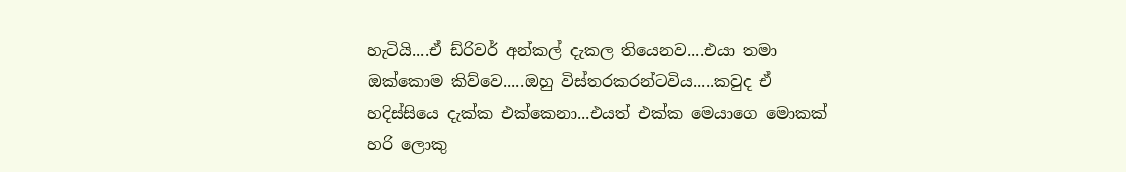හැටියි....ඒ ඩ්රිවර් අන්කල් දැකල තියෙනව....එයා තමා ඔක්කොම කිව්වෙ.....ඔහු විස්තරකරන්ටවිය.....කවුද ඒ හදිස්සියෙ දැක්ක එක්කෙනා...එයත් එක්ක මෙයාගෙ මොකක් හරි ලොකු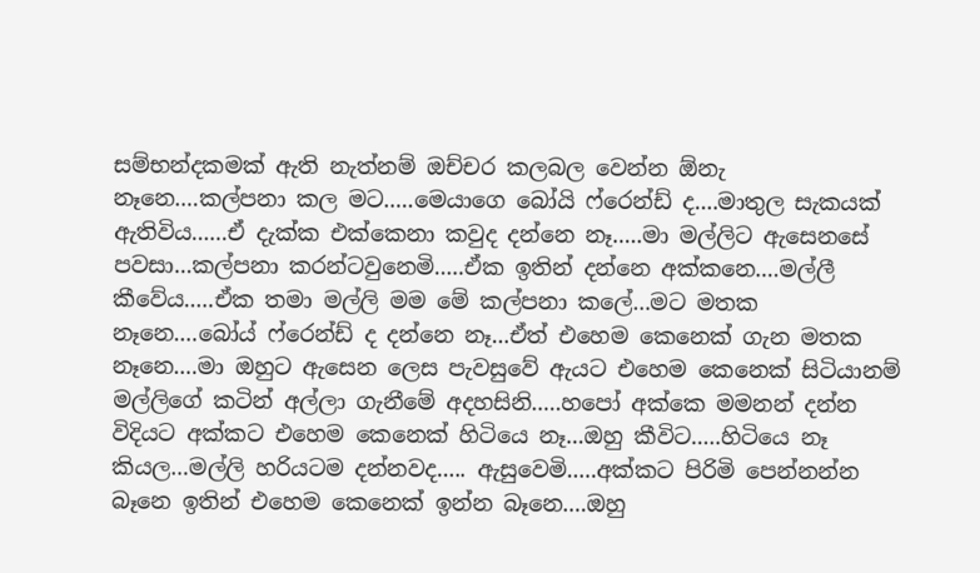සම්භන්දකමක් ඇති නැත්නම් ඔච්චර කලබල වෙන්න ඕනැ නෑනෙ....කල්පනා කල මට.....මෙයාගෙ බෝයි ෆ්රෙන්ඩ් ද....මාතුල සැකයක් ඇතිවිය......ඒ දැක්ක එක්කෙනා කවුද දන්නෙ නෑ.....මා මල්ලිට ඇසෙනසේ පවසා...කල්පනා කරන්ටවුනෙමි.....ඒක ඉතින් දන්නෙ අක්කනෙ....මල්ලී කීවේය.....ඒක තමා මල්ලි මම මේ කල්පනා කලේ...මට මතක නෑනෙ....බෝය් ෆ්රෙන්ඩ් ද දන්නෙ නෑ...ඒත් එහෙම කෙනෙක් ගැන මතක නෑනෙ....මා ඔහුට ඇසෙන ලෙස පැවසුවේ ඇයට එහෙම කෙනෙක් සිටියානම් මල්ලිගේ කටින් අල්ලා ගැනීමේ අදහසිනි.....හපෝ අක්කෙ මමනන් දන්න විදියට අක්කට එහෙම කෙනෙක් හිටියෙ නෑ...ඔහු කීවිට.....හිටියෙ නෑ කියල...මල්ලි හරියටම දන්නවද..... ඇසුවෙමි.....අක්කට පිරිමි පෙන්නන්න බෑනෙ ඉතින් එහෙම කෙනෙක් ඉන්න බෑනෙ....ඔහු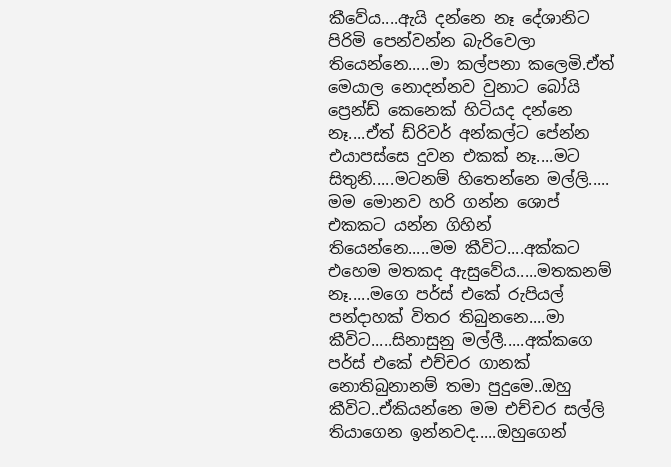කීවේය....ඇයි දන්නෙ නෑ දේශානිට පිරිමි පෙන්වන්න බැරිවෙලා තියෙන්නෙ.....මා කල්පනා කලෙමි.ඒත් මෙයාල නොදන්නව වුනාට බෝයි ප්‍රෙන්ඩ් කෙනෙක් හිටියද දන්නෙ නෑ....ඒත් ඩ්රිවර් අන්කල්ට පේන්න එයාපස්සෙ දුවන එකක් නෑ....මට සිතුනි.....මටනම් හිතෙන්නෙ මල්ලි..... මම මොනව හරි ගන්න ශොප් එකකට යන්න ගිහින් තියෙන්නෙ.....මම කීවිට....අක්කට එහෙම මතකද ඇසුවේය.....මතකනම් නෑ.....මගෙ පර්ස් එකේ රුපියල් පන්දාහක් විතර තිබුනනෙ....මා කීවිට.....සිනාසුනු මල්ලී.....අක්කගෙ පර්ස් එකේ එච්චර ගානක් නොතිබුනානම් තමා පුදුමෙ..ඔහු කීවිට..ඒකියන්නෙ මම එච්චර සල්ලි තියාගෙන ඉන්නවද.....ඔහුගෙන්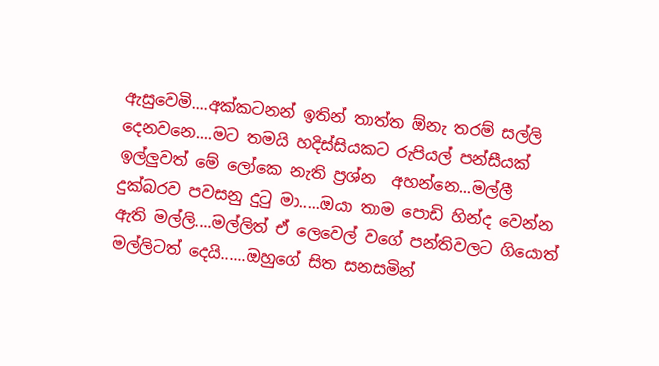ඇසුවෙමි....අක්කටනන් ඉතින් තාත්ත ඕනැ තරම් සල්ලි දෙනවනෙ....මට තමයි හදිස්සියකට රුපියල් පන්සීයක් ඉල්ලුවත් මේ ලෝකෙ නැති ප්‍රශ්න  අහන්නෙ...මල්ලී දුක්බරව පවසනු දුටු මා.....ඔයා තාම පොඩි හින්ද වෙන්න ඇති මල්ලි....මල්ලිත් ඒ ලෙවෙල් වගේ පන්තිවලට ගියොත් මල්ලිටත් දෙයි......ඔහුගේ සිත සනසමින්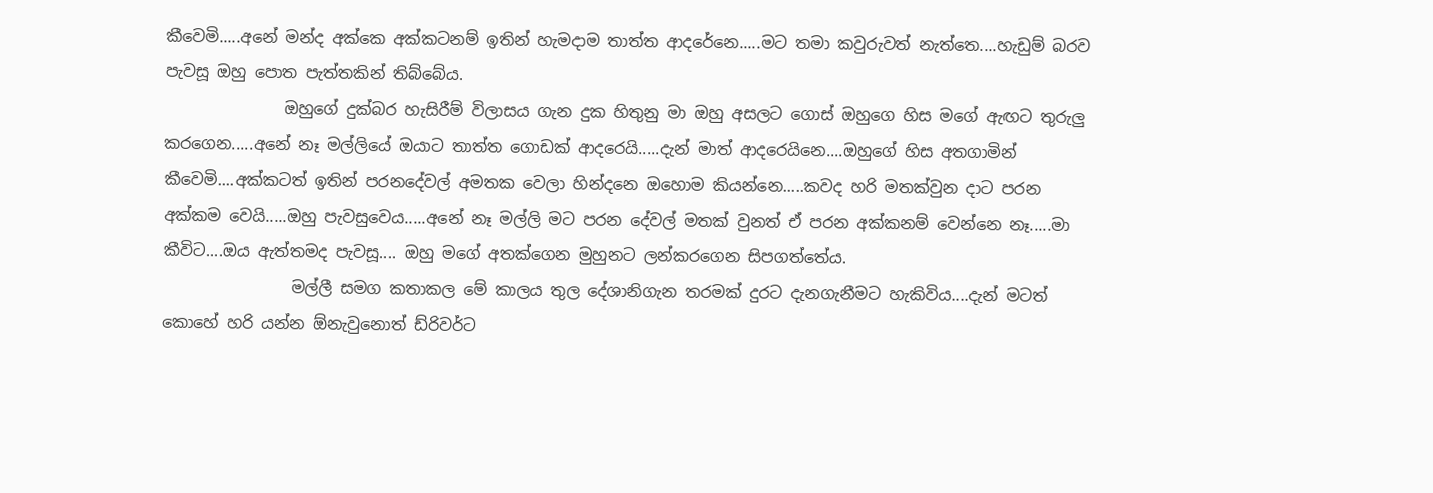කීවෙමි.....අනේ මන්ද අක්කෙ අක්කටනම් ඉතින් හැමදාම තාත්ත ආදරේනෙ.....මට තමා කවුරුවත් නැත්තෙ....හැඩුම් බරව පැවසූ ඔහු පොත පැත්තකින් තිබ්බේය.
               ඔහුගේ දුක්බර හැසිරීම් විලාසය ගැන දුක හිතුනු මා ඔහු අසලට ගොස් ඔහුගෙ හිස මගේ ඇඟට තුරුලු කරගෙන.....අනේ නෑ මල්ලියේ ඔයාට තාත්ත ගොඩක් ආදරෙයි.....දැන් මාත් ආදරෙයිනෙ....ඔහුගේ හිස අතගාමින් කීවෙමි....අක්කටත් ඉතින් පරනදේවල් අමතක වෙලා හින්දනෙ ඔහොම කියන්නෙ.....කවද හරි මතක්වුන දාට පරන අක්කම වෙයි.....ඔහු පැවසුවෙය.....අනේ නෑ මල්ලි මට පරන දේවල් මතක් වුනත් ඒ පරන අක්කනම් වෙන්නෙ නෑ.....මා කීවිට....ඔය ඇත්තමද පැවසූ.... ඔහු මගේ අතක්ගෙන මුහුනට ලන්කරගෙන සිපගත්තේය.
                මල්ලී සමග කතාකල මේ කාලය තුල දේශානිගැන තරමක් දුරට දැනගැනීමට හැකිවිය....දැන් මටත් කොහේ හරි යන්න ඕනැවුනොත් ඩ්රිවර්ට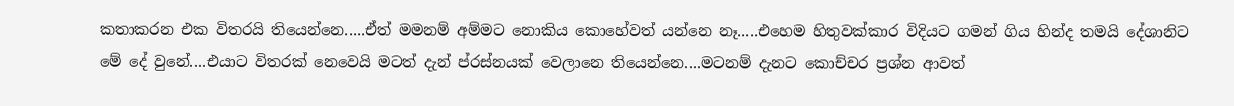කතාකරන එක විතරයි තියෙන්නෙ.....ඒත් මමනම් අම්මට නොකිය කොහේවත් යන්නෙ නෑ.....එහෙම හිතුවක්කාර විදියට ගමන් ගිය හින්ද තමයි දේශානිට මේ දේ වුනේ....එයාට විතරක් නෙවෙයි මටත් දැන් ප්රස්නයක් වෙලානෙ තියෙන්නෙ....මටනම් දැනට කොච්චර ප්‍රශ්න ආවත්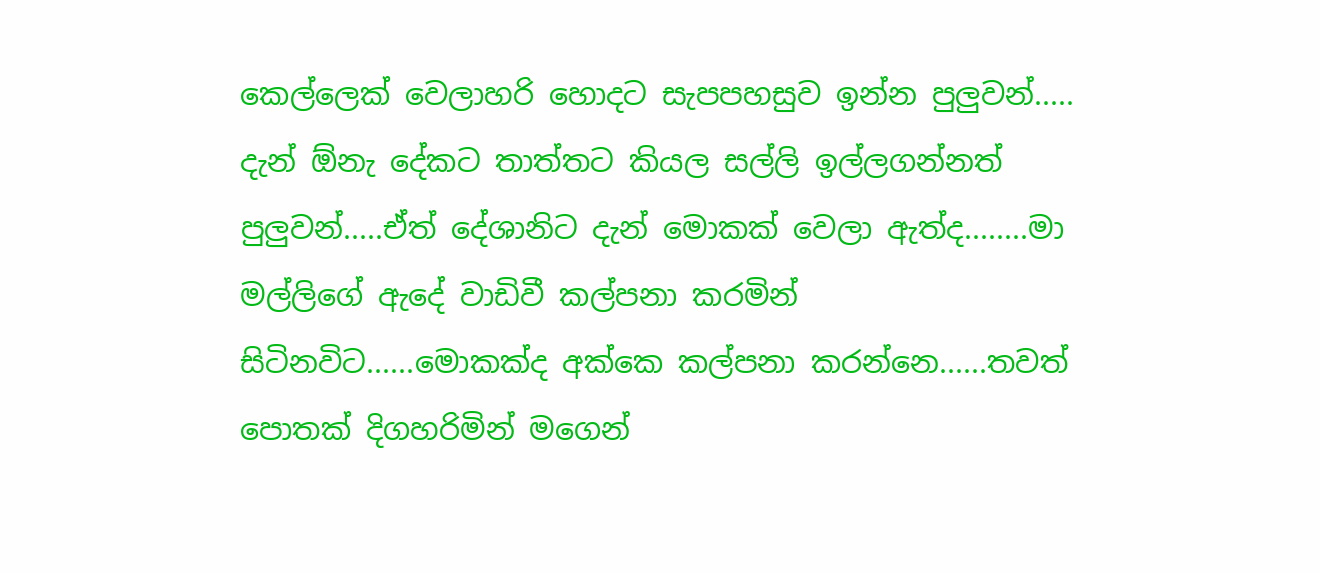කෙල්ලෙක් වෙලාහරි හොදට සැපපහසුව ඉන්න පුලුවන්..... දැන් ඕනැ දේකට තාත්තට කියල සල්ලි ඉල්ලගන්නත් පුලුවන්.....ඒත් දේශානිට දැන් මොකක් වෙලා ඇත්ද........මා මල්ලිගේ ඇදේ වාඩිවී කල්පනා කරමින් සිටිනවිට......මොකක්ද අක්කෙ කල්පනා කරන්නෙ......තවත් පොතක් දිගහරිමින් මගෙන්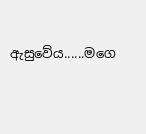ඇසුවේය......මගෙ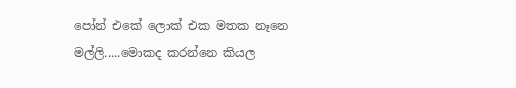පෝන් එකේ ලොක් එක මතක නෑනෙ මල්ලි.....මොකද කරන්නෙ කියල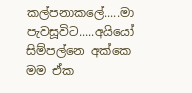කල්පනාකලේ.....මා පැවසූවිට.....අයියෝ සිම්පල්නෙ අක්කෙ  මම ඒක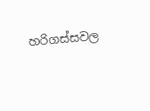හරිගස්සවල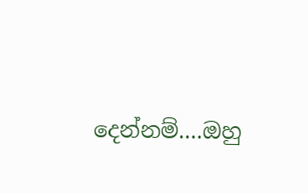දෙන්නම්....ඔහු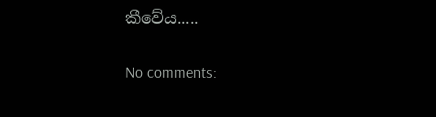කීවේය.....

No comments: